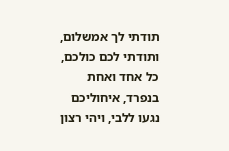תודתי לך אמשלום, ותודתי לכם כולכם, כל אחד ואחת בנפרד, איחוליכם נגעו ללבי, ויהי רצון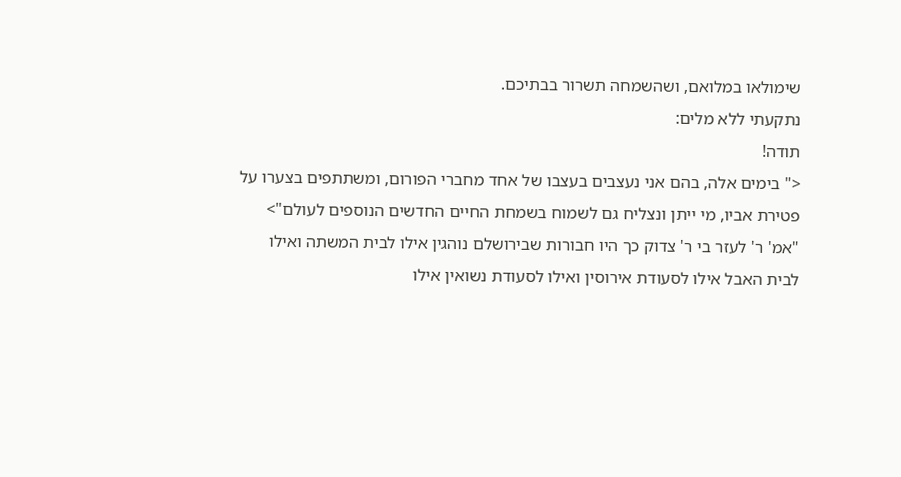שימולאו במלואם, ושהשמחה תשרור בבתיכם.
נתקעתי ללא מלים:
תודה!
<" בימים אלה, בהם אני נעצבים בעצבו של אחד מחברי הפורום, ומשתתפים בצערו על פטירת אביו, מי ייתן ונצליח גם לשמוח בשמחת החיים החדשים הנוספים לעולם">
"אמ' ר' לעזר בי ר' צדוק כך היו חבורות שבירושלם נוהגין אילו לבית המשתה ואילו לבית האבל אילו לסעודת אירוסין ואילו לסעודת נשואין אילו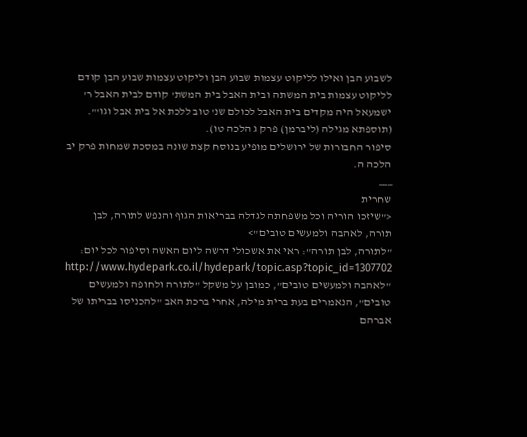לשבוע הבן ואילו לליקוט עצמות שבוע הבן וליקוט עצמות שבוע הבן קודם לליקוט עצמות בית המשתה ובית האבל בית המשת' קודם לבית האבל ר' ישמעאל היה מקדים בית האבל לכולם שנ' טוב ללכת אל בית אבל וגו'". (תוספתא מגילה (ליברמן) פרק ג הלכה טו).
סיפור החבורות של ירושלים מופיע בנוסח קצת שונה במסכת שמחות פרק יב הלכה ה.
___
שחרית
<"שיזכו הוריה וכל משפחתה לגדלה בבריאות הגוף והנפש לתורה, לבן תורה, לאהבה ולמעשים טובים">
"לתורה, לבן תורה": ראי את אשכולי דרשה ליום האשה וסיפור לכל יום:
http://www.hydepark.co.il/hydepark/topic.asp?topic_id=1307702
"לאהבה ולמעשים טובים", כמובן על משקל "לתורה ולחופה ולמעשים טובים", הנאמרים בעת ברית מילה, אחרי ברכת האב "להכניסו בבריתו של אברהם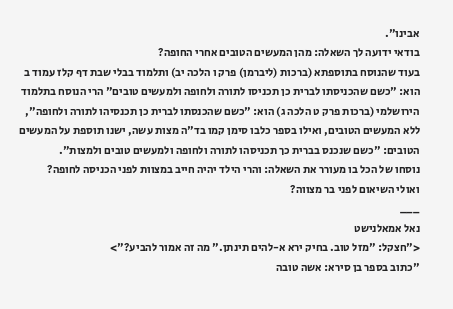אבינו".
בודאי ידועה לך השאלה: מהן המעשים הטובים אחרי החופה?
בעוד שהנוסח בתוספתא (ברכות (ליברמן) פרק ו הלכה יב) ותלמוד בבלי שבת דף קלז עמוד ב הוא: "כשם שהכניסתו לברית כן תכניסו לתורה ולחופה ולמעשים טובים" הרי הנוסח בתלמוד הירושלמי (ברכות פרק ט הלכה ג) הוא: "כשם שהכנסתו לברית כן תכנסיהו לתורה ולחופה", ללא המעשים הטובים, ואילו בספר כלבו סימן קמו בד"ה מצות עשה, ישנו תוספת על המעשים הטובים: "כשם שנכנס בברית כך תכניסהו לתורה ולחופה ולמעשים טובים ולמצות".
נוסחו של הכל בו מעורר את השאלה: והרי הילד יהיה חייב במצוות לפני הכניסה לחופה?
ואולי השיאום לפני בר מצווה?
___
נאל אמאלנישט
<"חצקל: "מזל טוב. בחיק ירא א-להים תינתן." מה זה אמור להביע?">
"כתוב בספר בן סירא: אשה טובה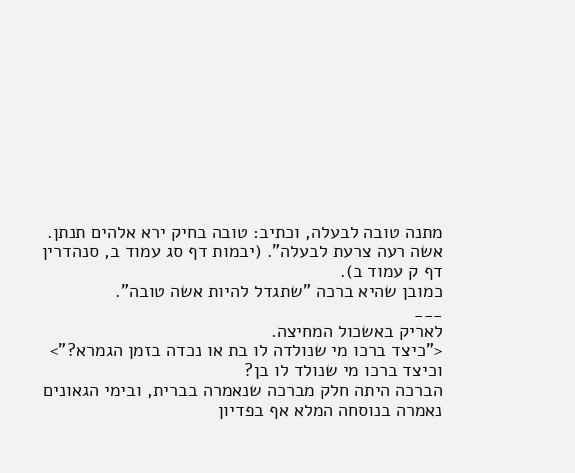מתנה טובה לבעלה, וכתיב: טובה בחיק ירא אלהים תנתן. אשה רעה צרעת לבעלה". (יבמות דף סג עמוד ב, סנהדרין דף ק עמוד ב).
כמובן שהיא ברכה "שתגדל להיות אשה טובה".
___
לאריק באשכול המחיצה.
<"כיצד ברכו מי שנולדה לו בת או נכדה בזמן הגמרא?">
וכיצד ברכו מי שנולד לו בן?
הברכה היתה חלק מברכה שנאמרה בברית, ובימי הגאונים נאמרה בנוסחה המלא אף בפדיון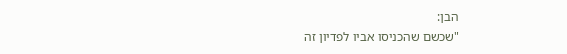הבן:
"שכשם שהכניסו אביו לפדיון זה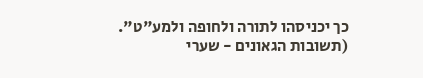כך יכניסהו לתורה ולחופה ולמע"ט". (תשובות הגאונים - שערי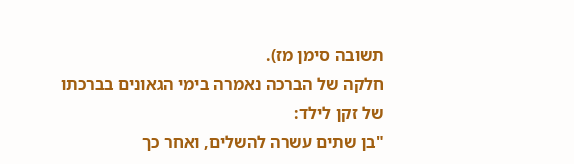תשובה סימן מז).
חלקה של הברכה נאמרה בימי הגאונים בברכתו של זקן לילד:
"בן שתים עשרה להשלים, ואחר כך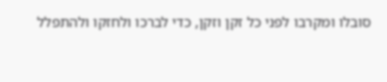סובלו ומקרבו לפני כל זקן וזקן, כדי לברכו ולחזקו ולהתפלל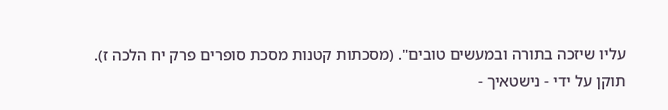עליו שיזכה בתורה ובמעשים טובים". (מסכתות קטנות מסכת סופרים פרק יח הלכה ז).
תוקן על ידי - נישטאיך -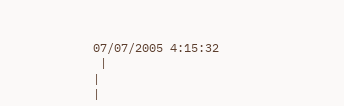07/07/2005 4:15:32
 |
|
|